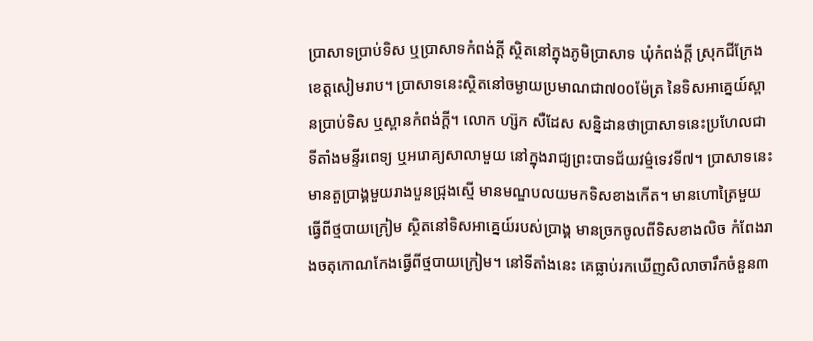ប្រាសាទប្រាប់ទិស ឬប្រាសាទកំពង់ក្ដី ស្ថិតនៅក្នុងភូមិប្រាសាទ ឃុំកំពង់ក្ដី ស្រុកជីក្រែង ខេត្តសៀមរាប។ ប្រាសាទនេះស្ថិតនៅចម្ងាយប្រមាណជា៧០០ម៉ែត្រ នៃទិសអាគ្នេយ៍ស្ពានប្រាប់ទិស ឬស្ពានកំពង់ក្ដី។ លោក ហ្ស៊ក សឺដែស សន្និដានថាប្រាសាទនេះប្រហែលជាទីតាំងមន្ទីរពេទ្យ ឬអរោគ្យសាលាមួយ នៅក្នុងរាជ្យព្រះបាទជ័យវម៌្មទេវទី៧។ ប្រាសាទនេះ មានតួប្រាង្គមួយរាងបួនជ្រុងស្មើ មានមណ្ឌបលយមកទិសខាងកើត។ មានហោត្រៃមួយធ្វើពីថ្មបាយក្រៀម ស្ថិតនៅទិសអាគ្នេយ៍របស់ប្រាង្គ មានច្រកចូលពីទិសខាងលិច កំពែងរាងចតុកោណកែងធ្វើពីថ្មបាយក្រៀម។ នៅទីតាំងនេះ គេធ្លាប់រកឃើញសិលាចារឹកចំនួន៣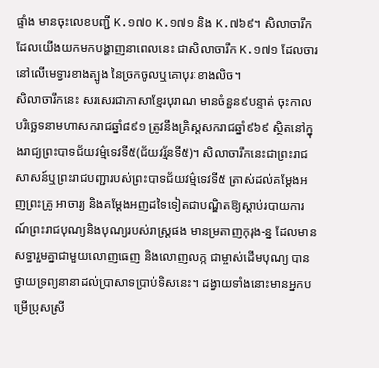ផ្ទាំង មានចុះលេខបញ្ជី K.១៧០ K.១៧១ និង K.៧៦៩។ សិលាចារឹកដែលយើងយកមកបង្ហាញនាពេលនេះ ជាសិលាចារឹក K.១៧១ ដែលចារនៅលើមេទ្វារខាងត្បូង នៃច្រកចូលឬគោបុរៈខាងលិច។
សិលាចារឹកនេះ សរសេរជាភាសាខ្មែរបុរាណ មានចំនួន៩បន្ទាត់ ចុះកាលបរិច្ឆេទនាមហាសករាជឆ្នាំ៨៩១ ត្រូវនឹងគ្រិស្ដសករាជឆ្នាំ៩៦៩ ស្ថិតនៅក្នុងរាជ្យព្រះបាទជ័យវម៌្មទេវទី៥(ជ័យវរ្ម័នទី៥)។ សិលាចារឹកនេះជាព្រះរាជសាសន៍ឬព្រះរាជបញ្ជារបស់ព្រះបាទជ័យវម៌្មទេវទី៥ ត្រាស់ដល់គម្ដែងអញព្រះគ្រូ អាចារ្យ និងគម្ដែងអញដទៃទៀតជាបណ្ឌិតឱ្យស្ដាប់របាយការណ៍ព្រះរាជបុណ្យនិងបុណ្យរបស់រាស្ដ្រផង មានម្រតាញកុរុង-ន្ន ដែលមានសទ្ធារួមគ្នាជាមួយលោញធេញ និងលោញលក្ក ជាម្ចាស់ដើមបុណ្យ បានថ្វាយទ្រព្យនានាដល់ប្រាសាទប្រាប់ទិសនេះ។ ដង្វាយទាំងនោះមានអ្នកបម្រើប្រុសស្រី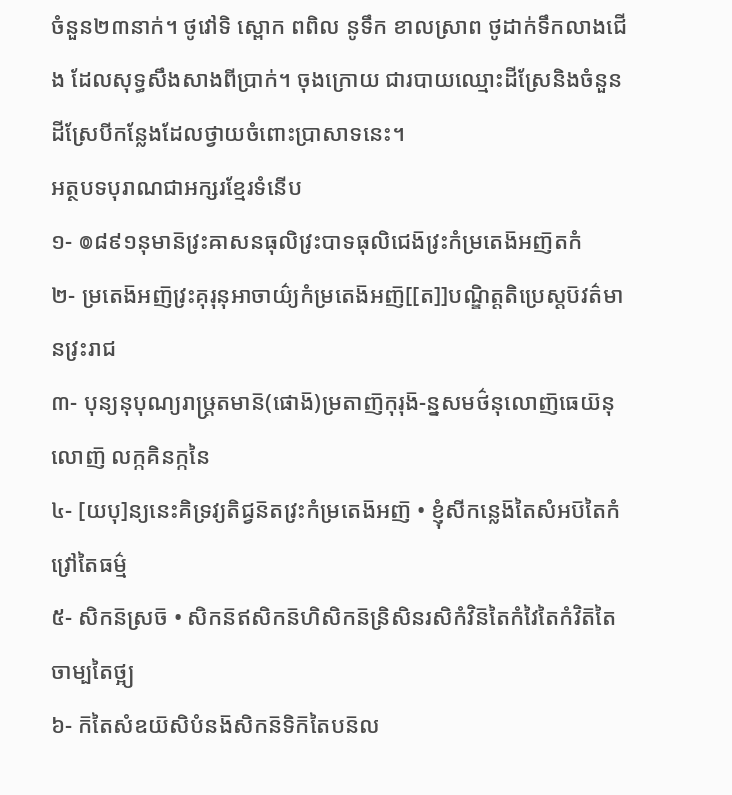ចំនួន២៣នាក់។ ថូវៅទិ ស្ពោក ពពិល នូទឹក ខាលស្រាព ថូដាក់ទឹកលាងជើង ដែលសុទ្ធសឹងសាងពីប្រាក់។ ចុងក្រោយ ជារបាយឈ្មោះដីស្រែនិងចំនួនដីស្រែបីកន្លែងដែលថ្វាយចំពោះប្រាសាទនេះ។
អត្ថបទបុរាណជាអក្សរខ្មែរទំនើប
១- ៙៨៩១នុមាន៑វ្រះឝាសនធុលិវ្រះបាទធុលិជេង៑វ្រះកំម្រតេង៑អញ៑តកំ
២- ម្រតេង៑អញ៑វ្រះគុរុនុអាចាយ៌្យកំម្រតេង៑អញ៑[[ត]]បណ្ឌិត្តតិប្រេស្ដប៑វត៌មានវ្រះរាជ
៣- បុន្យនុបុណ្យរាឞ្ដ្រតមាន៑(ផោង៑)ម្រតាញ៑កុរុង៑-ន្នសមថ៌នុលោញ៑ធេយ៑នុលោញ៑ លក្កគិនក្កនៃ
៤- [យបុ]ន្យនេះគិទ្រវ្យតិជ្វន៑តវ្រះកំម្រតេង៑អញ៑ • ខ្ញុំសីកន្លេង៑តៃសំអប៑តៃកំវ្រៅតៃធម៌្ម
៥- សិកន៑ស្រច៑ • សិកន៑ឥសិកន៑ហិសិកន៑ន្រិសិនរសិកំវិន៑តៃកំវៃតៃកំវិត៑តៃចាម្បតៃថ្អ្យ
៦- ក៑តៃសំឧយ៑សិបំនង៑សិកន៑ទិក៑តៃបន៑ល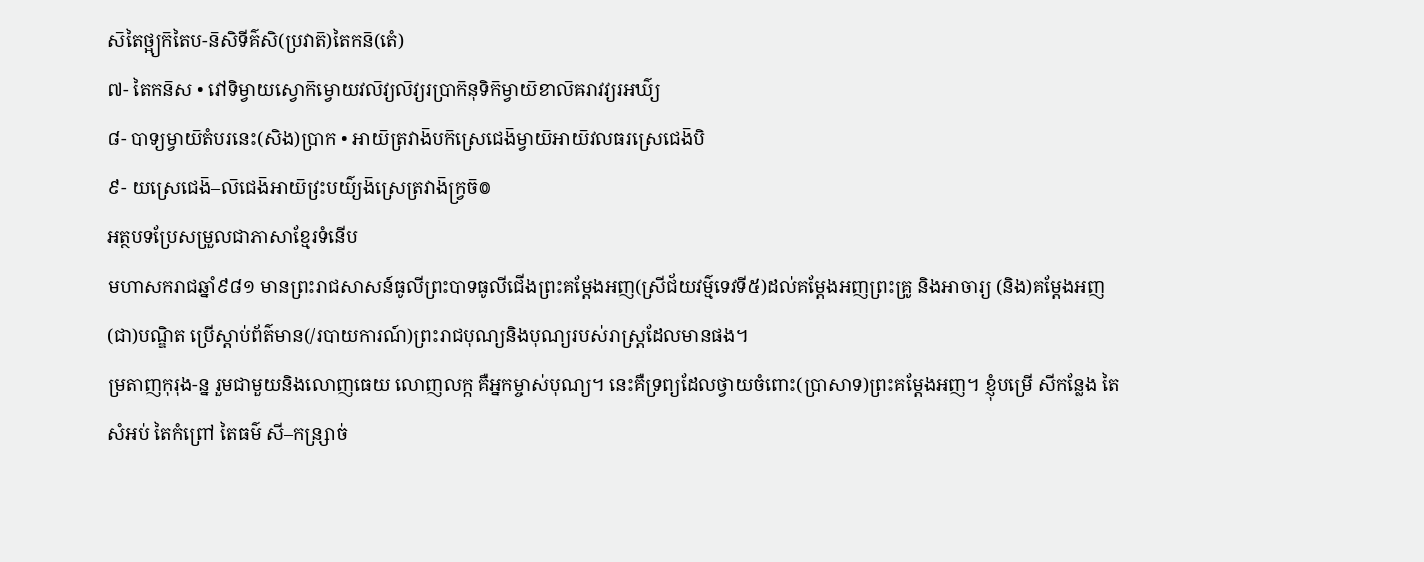ស៑តៃថ្អ្យក៑តៃប-ន៑សិទីគ៌សិ(ប្រវាត៑)តៃកន៑(តេំ)
៧- តៃកន៑ស • វៅទិម្វាយស្វោក៑ម្វោយវល៑វ្យល៑វ្យរប្រាក៑នុទិក៑ម្វាយ៑ខាល៑ឝរាវវ្យរអឃ៌្យ
៨- បាទ្យម្វាយ៑តំបរនេះ(សិង)ប្រាក • អាយ៑ត្រវាង៑បក៑ស្រេជេង៑ម្វាយ៑អាយ៑វលធរស្រេជេង៑បិ
៩- យស្រេជេង៑–ល៑ជេង៑អាយ៑វ្រះបយ៌្យង៑ស្រេត្រវាង៑ក្រ្វច៑៙
អត្ថបទប្រែសម្រួលជាភាសាខ្មែរទំនើប
មហាសករាជឆ្នាំ៩៨១ មានព្រះរាជសាសន៍ធូលីព្រះបាទធូលីជើងព្រះគម្ដែងអញ(ស្រីជ័យវម៌្មទេវទី៥)ដល់គម្ដែងអញព្រះគ្រូ និងអាចារ្យ (និង)គម្ដែងអញ (ជា)បណ្ឌិត ប្រើស្ដាប់ព័ត៌មាន(/របាយការណ៍)ព្រះរាជបុណ្យនិងបុណ្យរបស់រាស្ត្រដែលមានផង។
ម្រតាញកុរុង-ន្ន រួមជាមួយនិងលោញធេយ លោញលក្ក គឺអ្នកម្ចាស់បុណ្យ។ នេះគឺទ្រព្យដែលថ្វាយចំពោះ(ប្រាសាទ)ព្រះគម្ដែងអញ។ ខ្ញុំបម្រើ សីកន្លែង តៃសំអប់ តៃកំព្រៅ តៃធម៌ សី–កន្រ្សាច់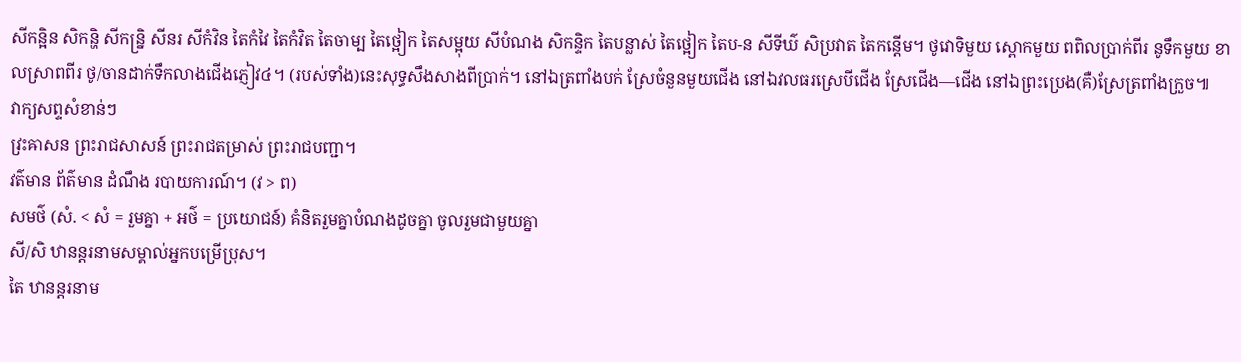សីកន្អិន សិកន្ហិ សីកន្ន្រិ សីនរ សីកំវិន តៃកំវៃ តៃកំវិត តៃចាម្ប តៃថ្អៀក តៃសម្អុយ សីបំណង សិកន្ទិក តៃបន្លាស់ តៃថ្អៀក តៃប-ន សីទីឃ៌ សិប្រវាត តៃកន្ដើម។ ថូវោទិមួយ ស្ពោកមួយ ពពិលប្រាក់ពីរ នូទឹកមួយ ខាលស្រាពពីរ ថូ/ចានដាក់ទឹកលាងជើងភ្ញៀវ៤។ (របស់ទាំង)នេះសុទ្ធសឹងសាងពីប្រាក់។ នៅឯត្រពាំងបក់ ស្រែចំនួនមួយជើង នៅឯវលធរស្រេបីជើង ស្រែជើង—ជើង នៅឯព្រះប្រេង(គឺ)ស្រែត្រពាំងក្រួច៕
វាក្យសព្ទសំខាន់ៗ
វ្រះឝាសន ព្រះរាជសាសន៍ ព្រះរាជតម្រាស់ ព្រះរាជបញ្ជា។
វត៌មាន ព័ត៌មាន ដំណឹង របាយការណ៍។ (វ > ព)
សមថ៌ (សំ. < សំ = រួមគ្នា + អថ៌ = ប្រយោជន៍) គំនិតរួមគ្នាបំណងដូចគ្នា ចូលរួមជាមួយគ្នា
សី/សិ ឋានន្តរនាមសម្គាល់អ្នកបម្រើប្រុស។
តៃ ឋានន្តរនាម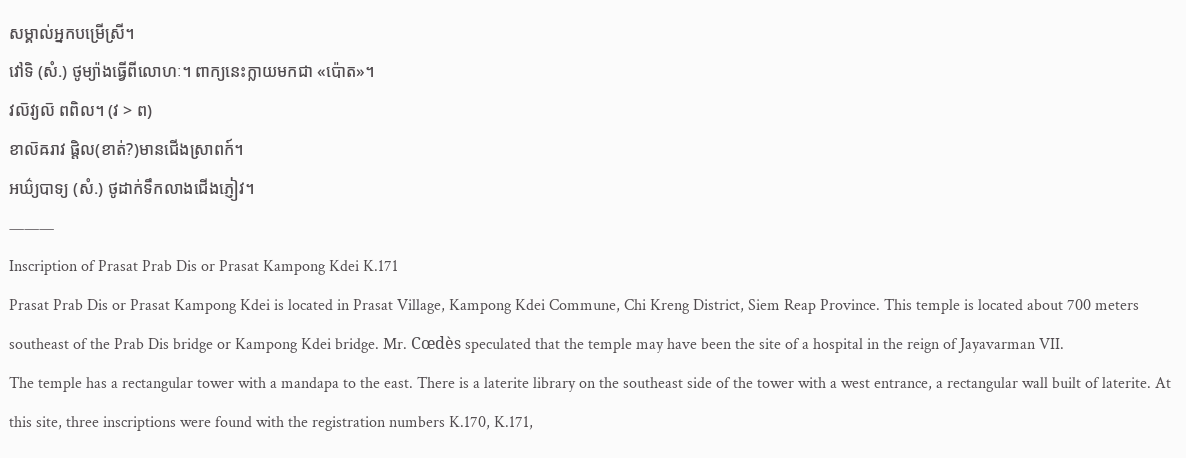សម្គាល់អ្នកបម្រើស្រី។
វៅទិ (សំ.) ថូម្យ៉ាងធ្វើពីលោហៈ។ ពាក្យនេះក្លាយមកជា «ប៉ោត»។
វល៑វ្យល៑ ពពិល។ (វ > ព)
ខាល៑ឝរាវ ផ្តិល(ខាត់?)មានជើងស្រាពក៍។
អឃ៌្យបាទ្យ (សំ.) ថូដាក់ទឹកលាងជើងភ្ញៀវ។
———
Inscription of Prasat Prab Dis or Prasat Kampong Kdei K.171
Prasat Prab Dis or Prasat Kampong Kdei is located in Prasat Village, Kampong Kdei Commune, Chi Kreng District, Siem Reap Province. This temple is located about 700 meters southeast of the Prab Dis bridge or Kampong Kdei bridge. Mr. Cœdès speculated that the temple may have been the site of a hospital in the reign of Jayavarman VII.
The temple has a rectangular tower with a mandapa to the east. There is a laterite library on the southeast side of the tower with a west entrance, a rectangular wall built of laterite. At this site, three inscriptions were found with the registration numbers K.170, K.171,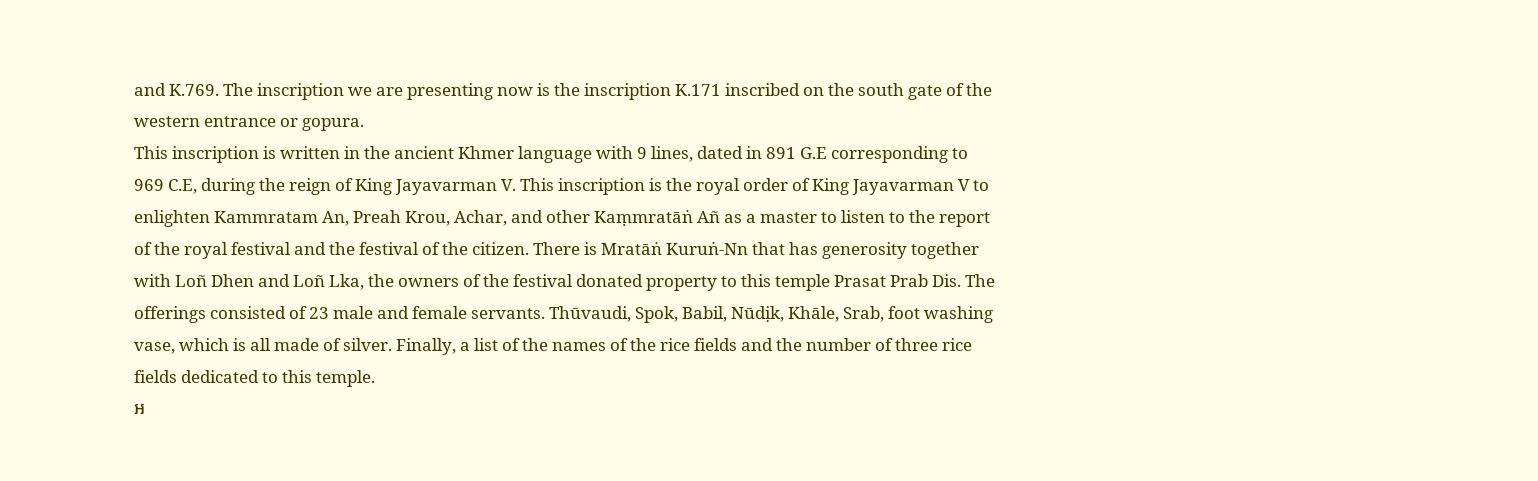and K.769. The inscription we are presenting now is the inscription K.171 inscribed on the south gate of the western entrance or gopura.
This inscription is written in the ancient Khmer language with 9 lines, dated in 891 G.E corresponding to 969 C.E, during the reign of King Jayavarman V. This inscription is the royal order of King Jayavarman V to enlighten Kammratam An, Preah Krou, Achar, and other Kaṃmratāṅ Añ as a master to listen to the report of the royal festival and the festival of the citizen. There is Mratāṅ Kuruṅ-Nn that has generosity together with Loñ Dhen and Loñ Lka, the owners of the festival donated property to this temple Prasat Prab Dis. The offerings consisted of 23 male and female servants. Thūvaudi, Spok, Babil, Nūdịk, Khāle, Srab, foot washing vase, which is all made of silver. Finally, a list of the names of the rice fields and the number of three rice fields dedicated to this temple.
អ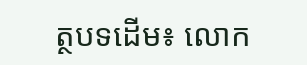ត្ថបទដើម៖ លោក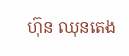ហ៊ុន ឈុនតេង